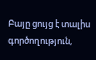Բայը ցույց է տալիս գործողություն,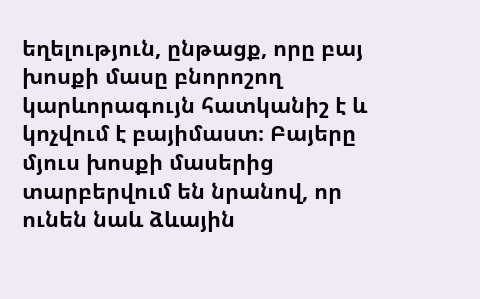եղելություն, ընթացք, որը բայ խոսքի մասը բնորոշող կարևորագույն հատկանիշ է և կոչվում է բայիմաստ։ Բայերը մյուս խոսքի մասերից տարբերվում են նրանով, որ ունեն նաև ձևային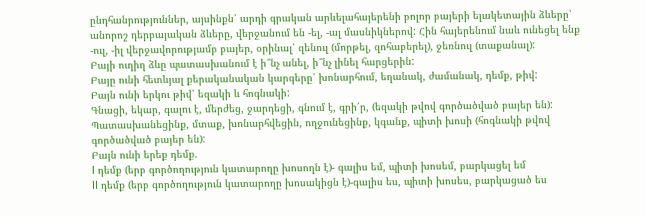ընդհանրություններ, այսինքն՝ արդի գրական արևելահայերենի բոլոր բայերի ելակետային ձևերը՝ անորոշ դերբայական ձևերը, վերջանում են -ել, -ալ մասնիկներով: Հին հայերենում նաև ունեցել ենք -ուլ, -իլ վերջավորությամբ բայեր, օրինալ՝ զենուլ (մորթել, զոհաբերել), ջեռնուլ (տաքանալ):
Բայի ուղիղ ձևը պատասխանում է ի՞նչ անել, ի՞նչ լինել հարցերին:
Բայը ունի հետևյալ քերականական կարգերը՝ խոնարհում, եղանակ, ժամանակ, դեմք, թիվ:
Բայն ունի երկու թիվ՝ եզակի և հոգնակի:
Գնացի, եկար, գալու է, մերժեց, ջարդեցի, գնում է, գրի՛ր, (եզակի թվով գործածված բայեր են):
Պատասխանեցինք, մտաք, խոնարհվեցին, ողջունեցինք, կգանք, պիտի խոսի (հոգնակի թվով գործածված բայեր են):
Բայն ունի երեք դեմք.
I դեմք (երբ գործողություն կատարողը խոսողն է)- գալիս եմ, պիտի խոսեմ, բարկացել եմ
II դեմք (երբ գործողություն կատարողը խոսակիցն է)-գալիս ես, պիտի խոսես, բարկացած ես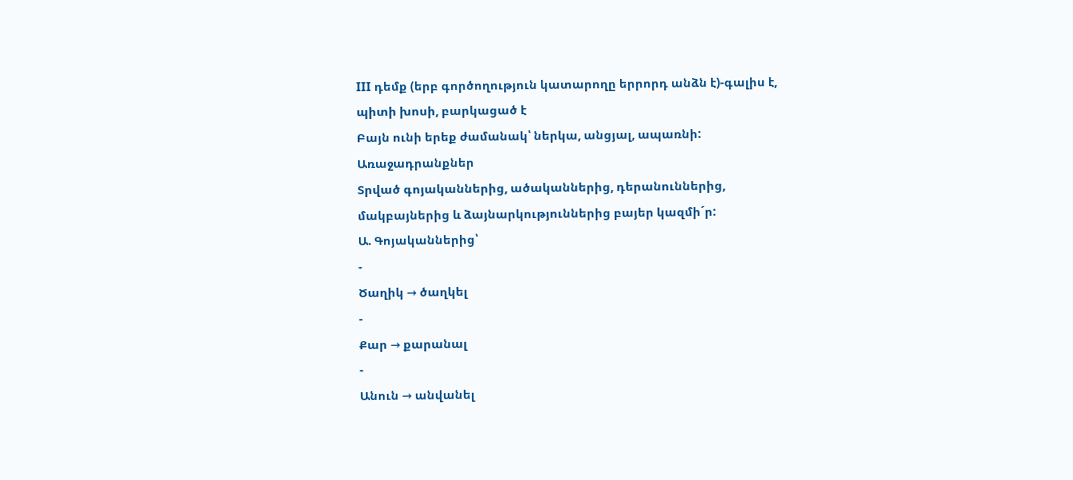III դեմք (երբ գործողություն կատարողը երրորդ անձն է)-գալիս է, պիտի խոսի, բարկացած է
Բայն ունի երեք ժամանակ՝ ներկա, անցյալ, ապառնի:
Առաջադրանքներ
Տրված գոյականներից, ածականներից, դերանուններից, մակբայներից և ձայնարկություններից բայեր կազմի´ր:
Ա. Գոյականներից՝
-
Ծաղիկ → ծաղկել
-
Քար → քարանալ
-
Անուն → անվանել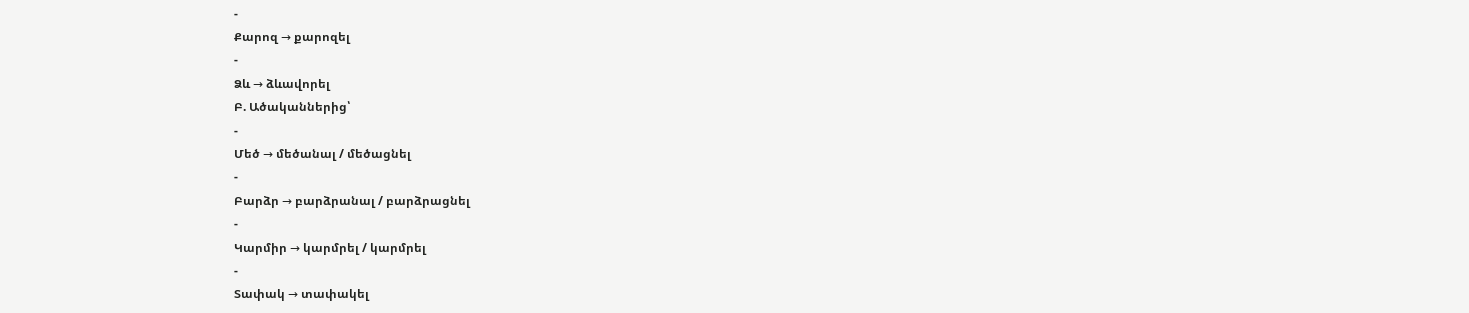-
Քարոզ → քարոզել
-
Ձև → ձևավորել
Բ. Ածականներից՝
-
Մեծ → մեծանալ / մեծացնել
-
Բարձր → բարձրանալ / բարձրացնել
-
Կարմիր → կարմրել / կարմրել
-
Տափակ → տափակել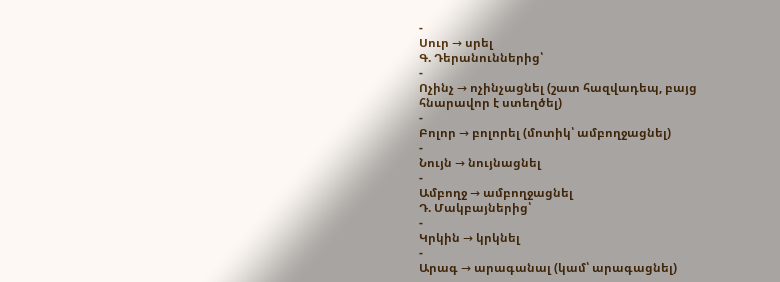-
Սուր → սրել
Գ. Դերանուններից՝
-
Ոչինչ → ոչինչացնել (շատ հազվադեպ, բայց հնարավոր է ստեղծել)
-
Բոլոր → բոլորել (մոտիկ՝ ամբողջացնել)
-
Նույն → նույնացնել
-
Ամբողջ → ամբողջացնել
Դ. Մակբայներից՝
-
Կրկին → կրկնել
-
Արագ → արագանալ (կամ՝ արագացնել)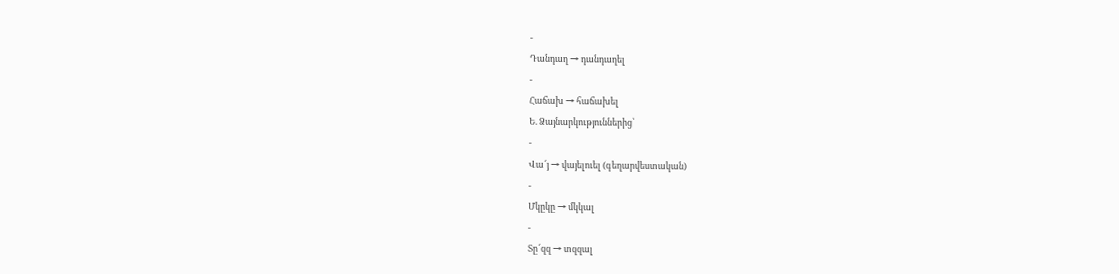-
Դանդաղ → դանդաղել
-
Հաճախ → հաճախել
Ե. Ձայնարկություններից՝
-
Վա՜յ → վայելուել (գեղարվեստական)
-
Մկըկը → մկկալ
-
Տը՜զզ → տզզալ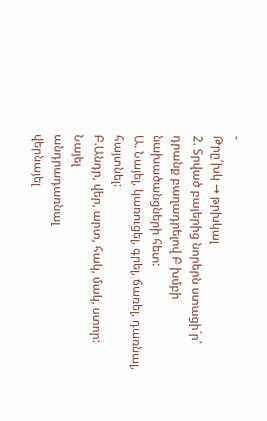-
Թրը՛խկ → թրխկալ
2. Տրված բայերից նորերն ստացի´ր` դրանք բաղադրելով Բ խմբի նախածանցների հետ:
Ա. Նայել, կառուցել, գրել, ճառել, դառնալ, հայտնել:
Բ.Անդր, վեր, արտ, հակ, մակ, ստոր:
Նայել
անդրադառնալ
վերնայել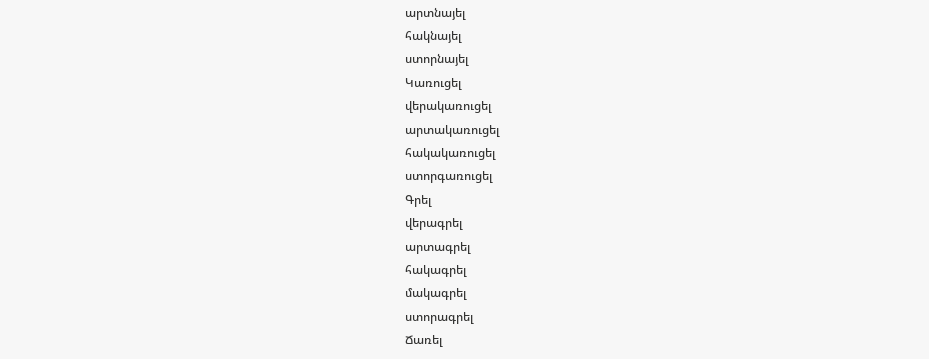արտնայել
հակնայել
ստորնայել
Կառուցել
վերակառուցել
արտակառուցել
հակակառուցել
ստորգառուցել
Գրել
վերագրել
արտագրել
հակագրել
մակագրել
ստորագրել
Ճառել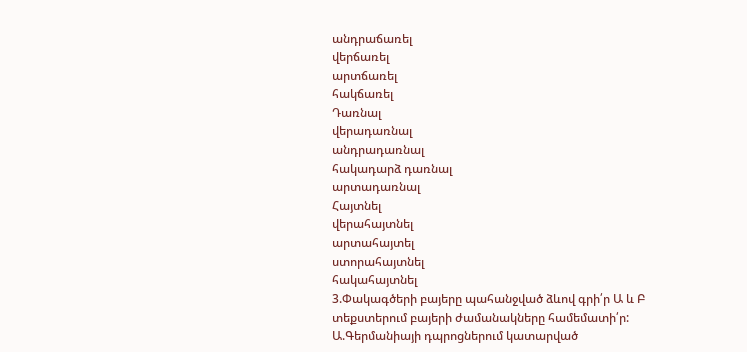անդրաճառել
վերճառել
արտճառել
հակճառել
Դառնալ
վերադառնալ
անդրադառնալ
հակադարձ դառնալ
արտադառնալ
Հայտնել
վերահայտնել
արտահայտել
ստորահայտնել
հակահայտնել
3.Փակագծերի բայերը պահանջված ձևով գրի՛ր Ա և Բ տեքստերում բայերի ժամանակները համեմատի՛ր:
Ա.Գերմանիայի դպրոցներում կատարված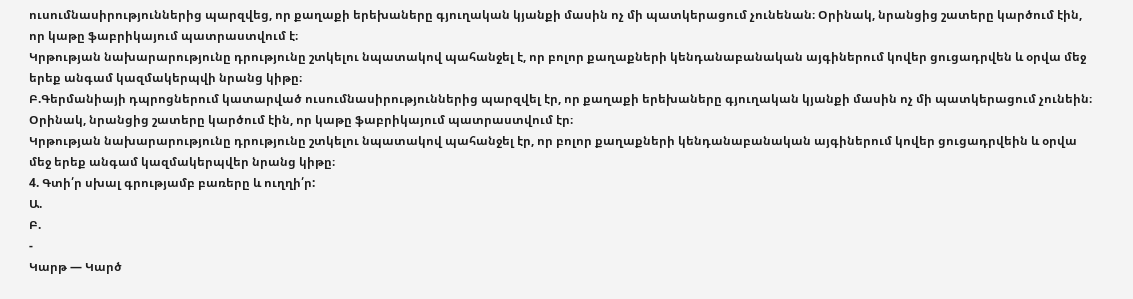ուսումնասիրություններից պարզվեց, որ քաղաքի երեխաները գյուղական կյանքի մասին ոչ մի պատկերացում չունենան։ Օրինակ, նրանցից շատերը կարծում էին, որ կաթը ֆաբրիկայում պատրաստվում է։
Կրթության նախարարությունը դրությունը շտկելու նպատակով պահանջել է, որ բոլոր քաղաքների կենդանաբանական այգիներում կովեր ցուցադրվեն և օրվա մեջ երեք անգամ կազմակերպվի նրանց կիթը։
Բ.Գերմանիայի դպրոցներում կատարված ուսումնասիրություններից պարզվել էր, որ քաղաքի երեխաները գյուղական կյանքի մասին ոչ մի պատկերացում չունեին։ Օրինակ, նրանցից շատերը կարծում էին, որ կաթը ֆաբրիկայում պատրաստվում էր։
Կրթության նախարարությունը դրությունը շտկելու նպատակով պահանջել էր, որ բոլոր քաղաքների կենդանաբանական այգիներում կովեր ցուցադրվեին և օրվա մեջ երեք անգամ կազմակերպվեր նրանց կիթը։
4. Գտի՛ր սխալ գրությամբ բառերը և ուղղի՛ր:
Ա.
Բ.
-
Կարթ — Կարծ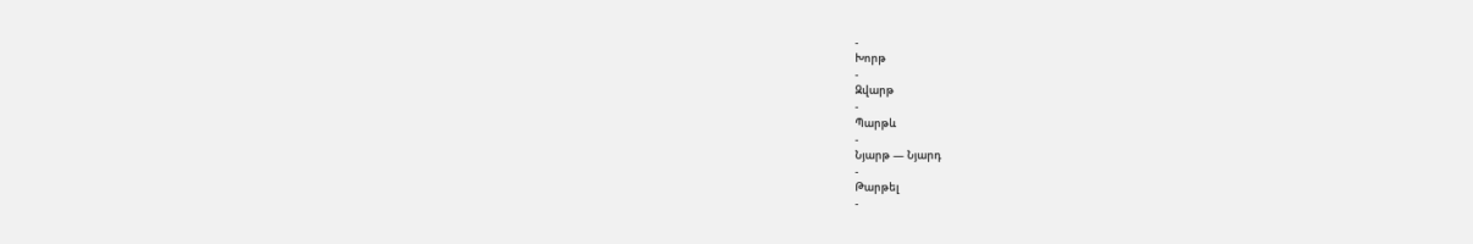-
Խորթ
-
Զվարթ
-
Պարթև
-
Նյարթ — Նյարդ
-
Թարթել
-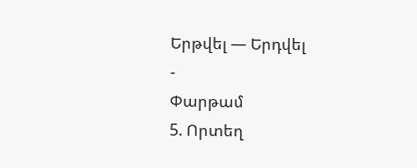Երթվել — Երդվել
-
Փարթամ
5. Որտեղ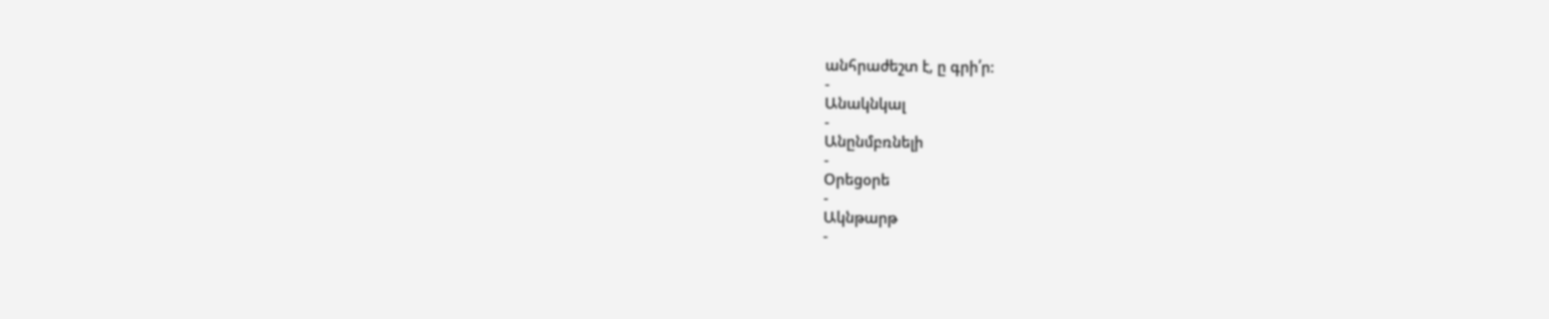անհրաժեշտ է, ը գրի՛ր:
-
Անակնկալ
-
Անընմբռնելի
-
Օրեցօրե
-
Ակնթարթ
-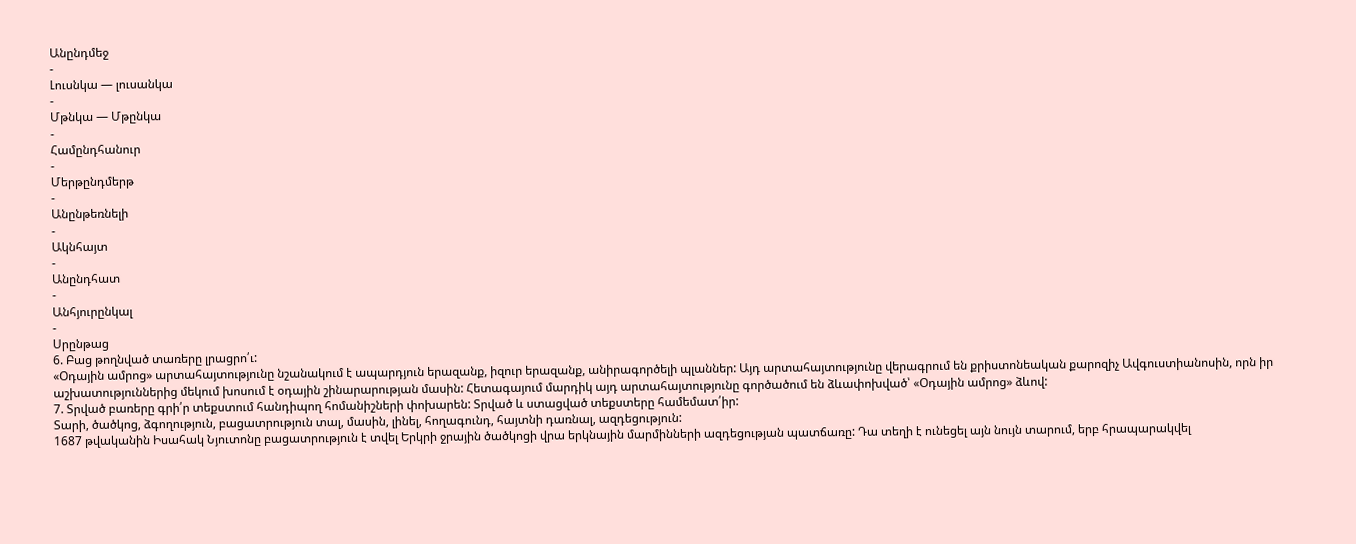Անընդմեջ
-
Լուսնկա — լուսանկա
-
Մթնկա — Մթընկա
-
Համընդհանուր
-
Մերթընդմերթ
-
Անընթեռնելի
-
Ակնհայտ
-
Անընդհատ
-
Անհյուրընկալ
-
Սրընթաց
6. Բաց թողնված տառերը լրացրո՛ւ:
«Օդային ամրոց» արտահայտությունը նշանակում է ապարդյուն երազանք, իզուր երազանք, անիրագործելի պլաններ: Այդ արտահայտությունը վերագրում են քրիստոնեական քարոզիչ Ավգուստիանոսին, որն իր աշխատություններից մեկում խոսում է օդային շինարարության մասին: Հետագայում մարդիկ այդ արտահայտությունը գործածում են ձևափոխված՝ «Օդային ամրոց» ձևով:
7. Տրված բառերը գրի՛ր տեքստում հանդիպող հոմանիշների փոխարեն: Տրված և ստացված տեքստերը համեմատ՛իր:
Տարի, ծածկոց, ձգողություն, բացատրություն տալ, մասին, լինել, հողագունդ, հայտնի դառնալ, ազդեցություն:
1687 թվականին Իսահակ Նյուտոնը բացատրություն է տվել Երկրի ջրային ծածկոցի վրա երկնային մարմինների ազդեցության պատճառը: Դա տեղի է ունեցել այն նույն տարում, երբ հրապարակվել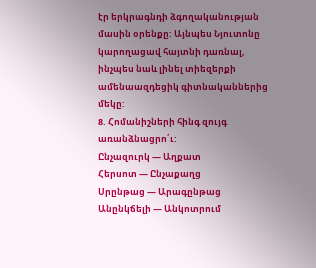էր երկրագնդի ձգողականության մասին օրենքը: Այնպես Նյուտոնը կարողացավ հայտնի դառնալ, ինչպես նաև լինել տիեզերքի ամենաազդեցիկ գիտնականներից մեկը:
8. Հոմանիշների հինգ զույգ առանձնացրո՛ւ:
Ընչազուրկ — Աղքատ
Հերսոտ — Ընչաքաղց
Սրընթաց — Արագընթաց
Անընկճելի — Անկոտրում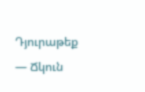Դյուրաթեք — Ճկուն